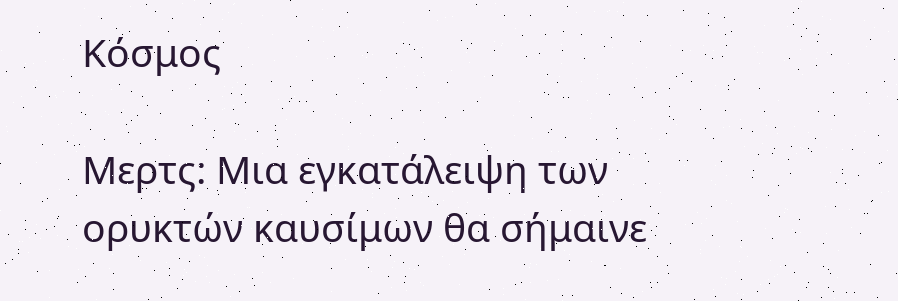Κόσμος

Μερτς: Μια εγκατάλειψη των ορυκτών καυσίμων θα σήμαινε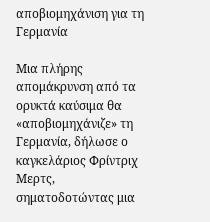αποβιομηχάνιση για τη Γερμανία

Μια πλήρης απομάκρυνση από τα ορυκτά καύσιμα θα «αποβιομηχάνιζε» τη Γερμανία, δήλωσε ο καγκελάριος Φρίντριχ Μερτς, σηματοδοτώντας μια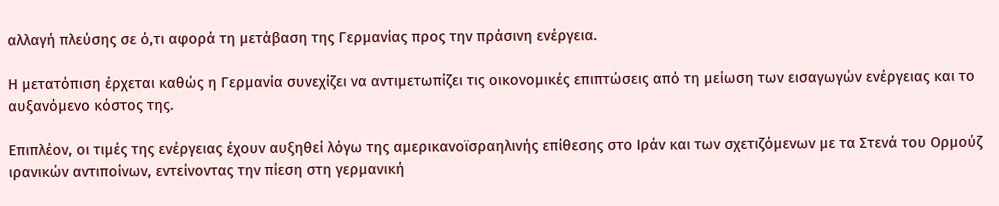αλλαγή πλεύσης σε ό,τι αφορά τη μετάβαση της Γερμανίας προς την πράσινη ενέργεια.

Η μετατόπιση έρχεται καθώς η Γερμανία συνεχίζει να αντιμετωπίζει τις οικονομικές επιπτώσεις από τη μείωση των εισαγωγών ενέργειας και το αυξανόμενο κόστος της.

Επιπλέον, οι τιμές της ενέργειας έχουν αυξηθεί λόγω της αμερικανοϊσραηλινής επίθεσης στο Ιράν και των σχετιζόμενων με τα Στενά του Ορμούζ ιρανικών αντιποίνων, εντείνοντας την πίεση στη γερμανική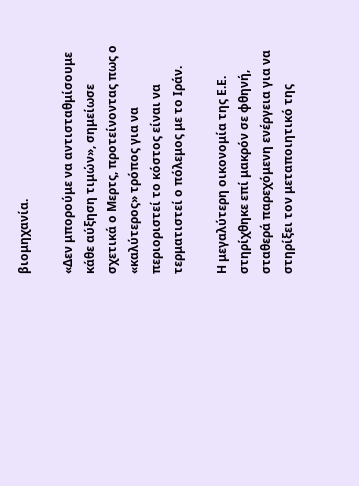βιομηχανία.

«Δεν μπορούμε να αντισταθμίσουμε κάθε αύξηση τιμών», σημείωσε σχετικά ο Μερτς, προτείνοντας πως ο «καλύτερος» τρόπος για να περιοριστεί το κόστος είναι να τερματιστεί ο πόλεμος με το Ιράν.

Η μεγαλύτερη οικονομία της Ε.Ε. στηρίχθηκε επί μακρόν σε φθηνή, σταθερά παρεχόμενη ενέργεια για να στηρίξει τον μεταποιητικό της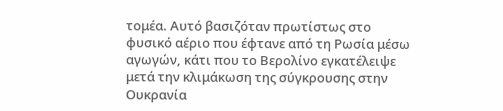τομέα. Αυτό βασιζόταν πρωτίστως στο φυσικό αέριο που έφτανε από τη Ρωσία μέσω αγωγών, κάτι που το Βερολίνο εγκατέλειψε μετά την κλιμάκωση της σύγκρουσης στην Ουκρανία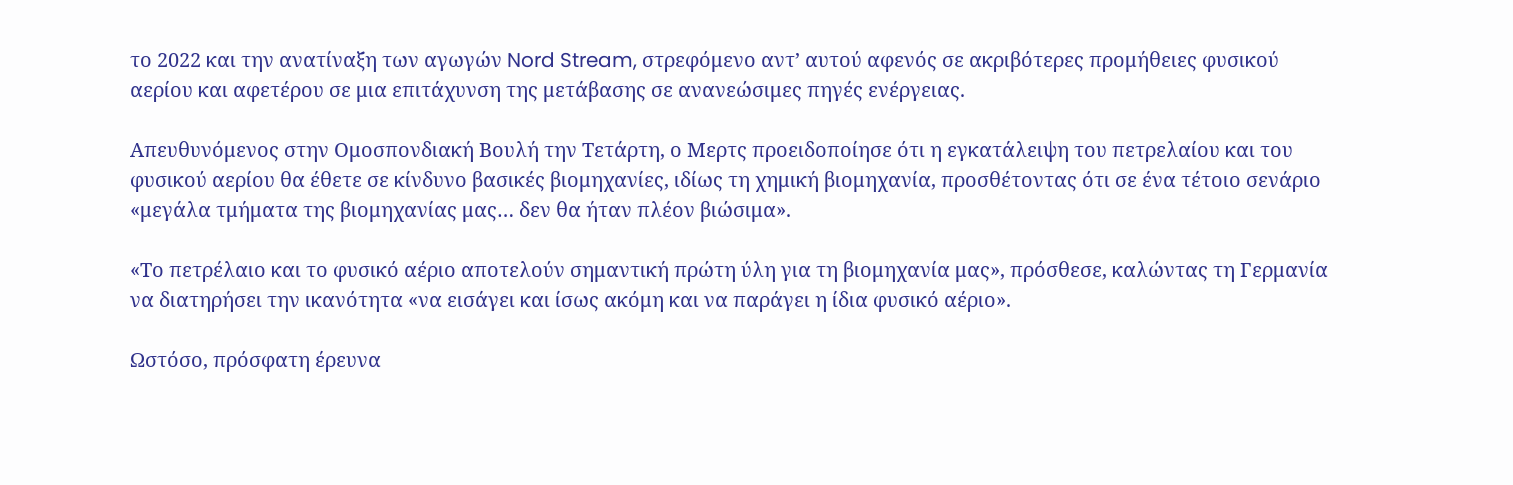το 2022 και την ανατίναξη των αγωγών Nord Stream, στρεφόμενο αντ’ αυτού αφενός σε ακριβότερες προμήθειες φυσικού αερίου και αφετέρου σε μια επιτάχυνση της μετάβασης σε ανανεώσιμες πηγές ενέργειας.

Απευθυνόμενος στην Ομοσπονδιακή Βουλή την Τετάρτη, ο Μερτς προειδοποίησε ότι η εγκατάλειψη του πετρελαίου και του φυσικού αερίου θα έθετε σε κίνδυνο βασικές βιομηχανίες, ιδίως τη χημική βιομηχανία, προσθέτοντας ότι σε ένα τέτοιο σενάριο «μεγάλα τμήματα της βιομηχανίας μας… δεν θα ήταν πλέον βιώσιμα».

«Το πετρέλαιο και το φυσικό αέριο αποτελούν σημαντική πρώτη ύλη για τη βιομηχανία μας», πρόσθεσε, καλώντας τη Γερμανία να διατηρήσει την ικανότητα «να εισάγει και ίσως ακόμη και να παράγει η ίδια φυσικό αέριο».

Ωστόσο, πρόσφατη έρευνα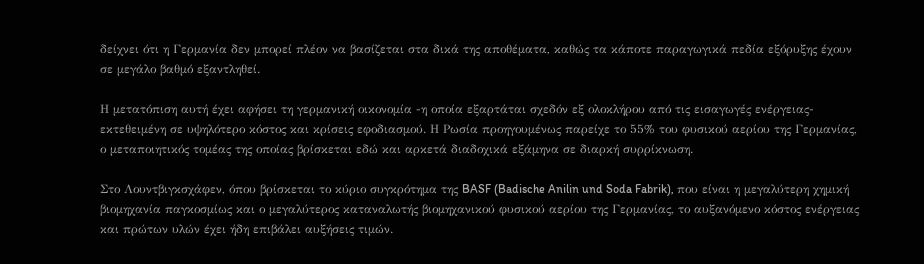δείχνει ότι η Γερμανία δεν μπορεί πλέον να βασίζεται στα δικά της αποθέματα, καθώς τα κάποτε παραγωγικά πεδία εξόρυξης έχουν σε μεγάλο βαθμό εξαντληθεί.

Η μετατόπιση αυτή έχει αφήσει τη γερμανική οικονομία -η οποία εξαρτάται σχεδόν εξ ολοκλήρου από τις εισαγωγές ενέργειας- εκτεθειμένη σε υψηλότερο κόστος και κρίσεις εφοδιασμού. Η Ρωσία προηγουμένως παρείχε το 55% του φυσικού αερίου της Γερμανίας, ο μεταποιητικός τομέας της οποίας βρίσκεται εδώ και αρκετά διαδοχικά εξάμηνα σε διαρκή συρρίκνωση.

Στο Λουντβιγκσχάφεν, όπου βρίσκεται το κύριο συγκρότημα της BASF (Badische Anilin und Soda Fabrik), που είναι η μεγαλύτερη χημική βιομηχανία παγκοσμίως και ο μεγαλύτερος καταναλωτής βιομηχανικού φυσικού αερίου της Γερμανίας, το αυξανόμενο κόστος ενέργειας και πρώτων υλών έχει ήδη επιβάλει αυξήσεις τιμών.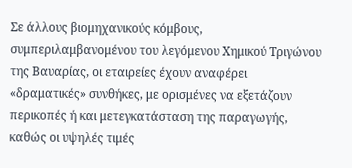Σε άλλους βιομηχανικούς κόμβους, συμπεριλαμβανομένου του λεγόμενου Χημικού Τριγώνου της Βαυαρίας, οι εταιρείες έχουν αναφέρει «δραματικές» συνθήκες, με ορισμένες να εξετάζουν περικοπές ή και μετεγκατάσταση της παραγωγής, καθώς οι υψηλές τιμές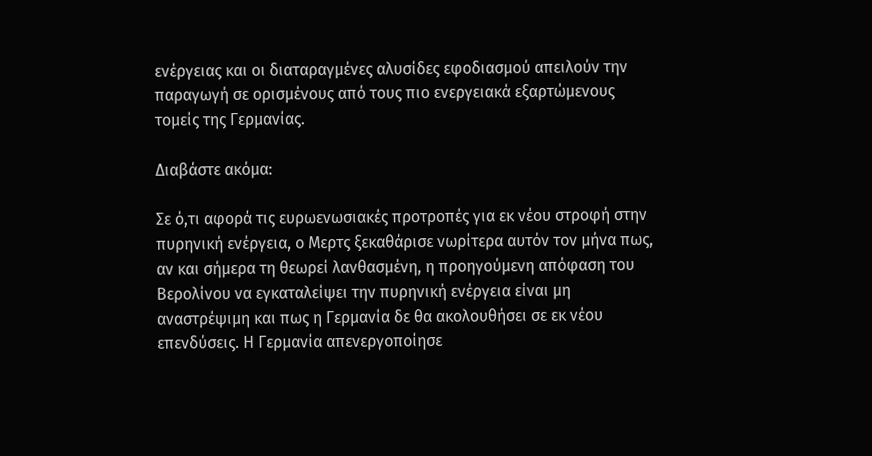ενέργειας και οι διαταραγμένες αλυσίδες εφοδιασμού απειλούν την παραγωγή σε ορισμένους από τους πιο ενεργειακά εξαρτώμενους τομείς της Γερμανίας.

Διαβάστε ακόμα:

Σε ό,τι αφορά τις ευρωενωσιακές προτροπές για εκ νέου στροφή στην πυρηνική ενέργεια, ο Μερτς ξεκαθάρισε νωρίτερα αυτόν τον μήνα πως, αν και σήμερα τη θεωρεί λανθασμένη, η προηγούμενη απόφαση του Βερολίνου να εγκαταλείψει την πυρηνική ενέργεια είναι μη αναστρέψιμη και πως η Γερμανία δε θα ακολουθήσει σε εκ νέου επενδύσεις. Η Γερμανία απενεργοποίησε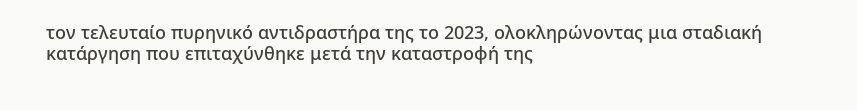τον τελευταίο πυρηνικό αντιδραστήρα της το 2023, ολοκληρώνοντας μια σταδιακή κατάργηση που επιταχύνθηκε μετά την καταστροφή της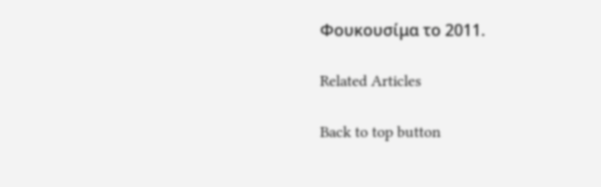Φουκουσίμα το 2011.

Related Articles

Back to top button